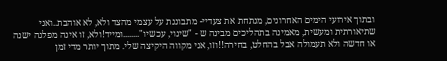ובתוך אירועי הימים האחרונים, מנתחת את צעדיי- מתבוננת על עצמי מהצד ולא, לא אוהבת..ואני שתיאורתית ומעשית, מאמינה בתהליכים מבינה ש - "שינוי, עכשיו"........ומייד!ולא, זו אינה מפלגה ישנה או חדשה ולא תעמולה אבל בהחלט, בחירה!!וזו, אני מקווה היקיצה שלי. מתוך יותר מדי זמן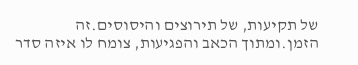של תקיעות, של תירוצים והיסוסים.זה הזמן.ומתוך הכאב והפגיעות, צומח לו איזה סדר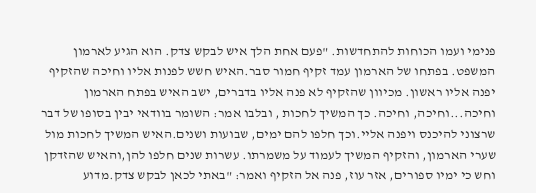פנימי ועמו הכוחות להתחדשות. "פעם אחת הלך איש לבקש צדק. הוא הגיע לארמון המשפט. בפתחו של הארמון עמד זקיף חמור סבר.האיש חשש לפנות אליו וחיכה שהזקיף יפנה אליו ראשון. מכיוון שהזקיף לא פנה אליו בדברים, ישב האיש בפתח הארמון וחיכה...וחיכה, וחיכה. כך המשיך לחכות , ובלבו אמר: השומר בוודאי יבין בסופו של דבר שרצוני להיכנס ויפנה אליי.וכך חלפו להם ימים, שבועות ושנים.האיש המשיך לחכות מול שערי הארמון, והזקיף המשיך לעמוד על משמרתו. עשרות שנים חלפו להן,והאיש שהזדקן וחש כי ימיו ספורים, אזר עוז, פנה אל הזקיף ואמר: "באתי לכאן לבקש צדק.מדוע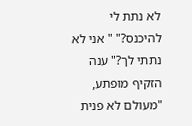לא נתת לי להיכנס?" " אני לא נתתי לך?" ענה הזקיף מופתע, "מעולם לא פנית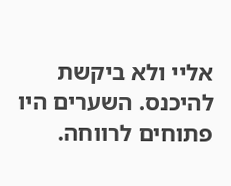אליי ולא ביקשת להיכנס. השערים היו פתוחים לרווחה.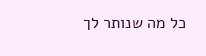כל מה שנותר לך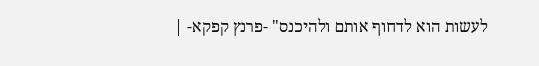לעשות הוא לדחוף אותם ולהיכנס" -פרנץ קפקא- |